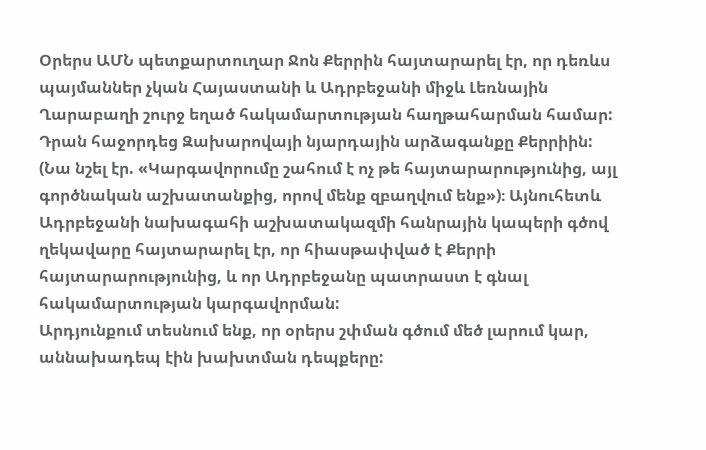Օրերս ԱՄՆ պետքարտուղար Ջոն Քերրին հայտարարել էր, որ դեռևս պայմաններ չկան Հայաստանի և Ադրբեջանի միջև Լեռնային Ղարաբաղի շուրջ եղած հակամարտության հաղթահարման համար: Դրան հաջորդեց Զախարովայի նյարդային արձագանքը Քերրիին: (Նա նշել էր. «Կարգավորումը շահում է ոչ թե հայտարարությունից, այլ գործնական աշխատանքից, որով մենք զբաղվում ենք»)։ Այնուհետև Ադրբեջանի նախագահի աշխատակազմի հանրային կապերի գծով ղեկավարը հայտարարել էր, որ հիասթափված է Քերրի հայտարարությունից, և որ Ադրբեջանը պատրաստ է գնալ հակամարտության կարգավորման:
Արդյունքում տեսնում ենք, որ օրերս շփման գծում մեծ լարում կար, աննախադեպ էին խախտման դեպքերը: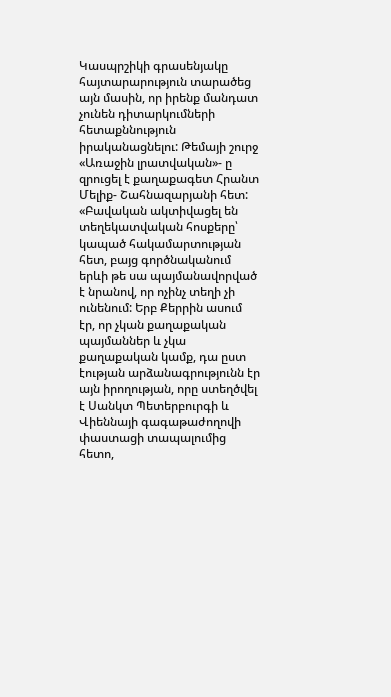Կասպրշիկի գրասենյակը հայտարարություն տարածեց այն մասին, որ իրենք մանդատ չունեն դիտարկումների հետաքննություն իրականացնելու: Թեմայի շուրջ «Առաջին լրատվական»- ը զրուցել է քաղաքագետ Հրանտ Մելիք- Շահնազարյանի հետ:
«Բավական ակտիվացել են տեղեկատվական հոսքերը՝ կապած հակամարտության հետ, բայց գործնականում երևի թե սա պայմանավորված է նրանով, որ ոչինչ տեղի չի ունենում: Երբ Քերրին ասում էր, որ չկան քաղաքական պայմաններ և չկա քաղաքական կամք, դա ըստ էության արձանագրությունն էր այն իրողության, որը ստեղծվել է Սանկտ Պետերբուրգի և Վիեննայի գագաթաժողովի փաստացի տապալումից հետո,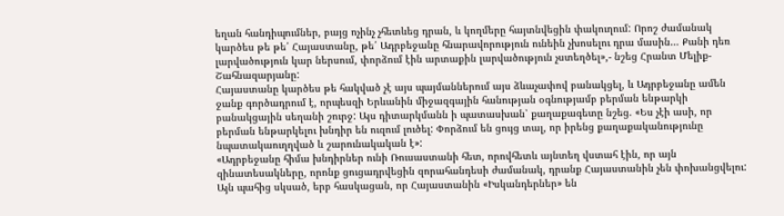եղան հանդիպումներ, բայց ոչինչ չհետևեց դրան, և կողմերը հայտնվեցին փակուղում: Որոշ ժամանակ կարծես թե թե՛ Հայաստանը, թե՛ Ադրբեջանը հնարավորություն ունեին չխոսելու դրա մասին… Քանի դեռ լարվածություն կար ներսում, փորձում էին արտաքին լարվածություն չստեղծել»,- նշեց Հրանտ Մելիք-Շահնազարյանը:
Հայաստանը կարծես թե հակված չէ այս պայմաններում այս ձևաչափով բանակցել, և Ադրբեջանը ամեն ջանք գործադրում է, որպեսզի Երևանին միջազգային հանության օգնությամբ բերման ենթարկի բանակցային սեղանի շուրջ: Այս դիտարկմանն ի պատասխան՝ քաղաքագետը նշեց. «Ես չէի ասի, որ բերման ենթարկելու խնդիր են ուզում լուծել: Փորձում են ցույց տալ, որ իրենց քաղաքականությունը նպատակաուղղված և շարունակական է»:
«Ադրբեջանը հիմա խնդիրներ ունի Ռուսաստանի հետ, որովհետև այնտեղ վստահ էին, որ այն զինատեսակները, որոնք ցուցադրվեցին զորահանդեսի ժամանակ, դրանք Հայաստանին չեն փոխանցվելու: Այն պահից սկսած, երբ հասկացան, որ Հայաստանին «Իսկանդերներ» են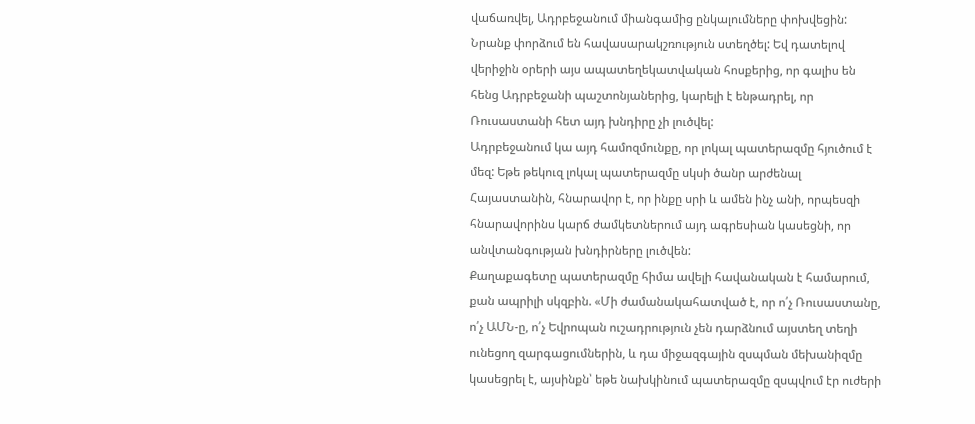վաճառվել, Ադրբեջանում միանգամից ընկալումները փոխվեցին: Նրանք փորձում են հավասարակշռություն ստեղծել: Եվ դատելով վերիջին օրերի այս ապատեղեկատվական հոսքերից, որ գալիս են հենց Ադրբեջանի պաշտոնյաներից, կարելի է ենթադրել, որ Ռուսաստանի հետ այդ խնդիրը չի լուծվել:
Ադրբեջանում կա այդ համոզմունքը, որ լոկալ պատերազմը հյուծում է մեզ: Եթե թեկուզ լոկալ պատերազմը սկսի ծանր արժենալ Հայաստանին, հնարավոր է, որ ինքը սրի և ամեն ինչ անի, որպեսզի հնարավորինս կարճ ժամկետներում այդ ագրեսիան կասեցնի, որ անվտանգության խնդիրները լուծվեն:
Քաղաքագետը պատերազմը հիմա ավելի հավանական է համարում, քան ապրիլի սկզբին. «Մի ժամանակահատված է, որ ո՛չ Ռուսաստանը, ո՛չ ԱՄՆ-ը, ո՛չ Եվրոպան ուշադրություն չեն դարձնում այստեղ տեղի ունեցող զարգացումներին, և դա միջազգային զսպման մեխանիզմը կասեցրել է, այսինքն՝ եթե նախկինում պատերազմը զսպվում էր ուժերի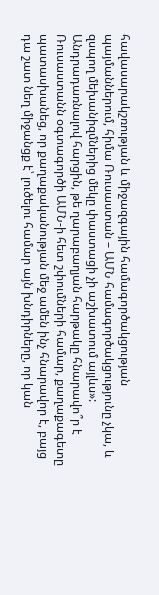հավասարակշռության և միջազգային համագործակցության պայմաններում, հիմա Ռուսաստան – ԱՄՆ համագործակցությունը չկա, և զսպող մեխանիզմներից մեկը փաստացի չի աշխատում այլևս»:
Անդրադառնալով հարցին, թե ղարաբաղյան հարթակը հնարավո՞ր է Ռուսաստանն օգտագործի ԱՄՆ-ի հետ շփումների համար, քաղաքագետը պատասխանեց, որ քաղաքականության մեջ ամեն ինչ հնարավոր է, բայց դա շատ նեղ միջանցք է՝ լուծելու համար այն խնդիրները, որ կան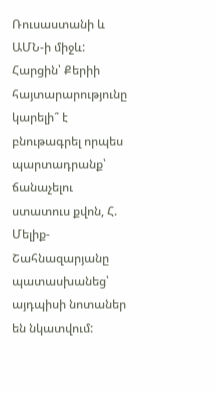Ռուսաստանի և ԱՄՆ-ի միջև:
Հարցին՝ Քերիի հայտարարությունը կարելի՞ է բնութագրել որպես պարտադրանք՝ ճանաչելու ստատուս քվոն, Հ. Մելիք-Շահնազարյանը պատասխանեց՝ այդպիսի նոտաներ են նկատվում: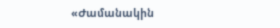«Ժամանակին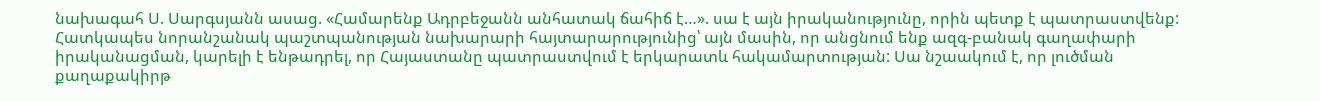նախագահ Ս. Սարգսյանն ասաց. «Համարենք Ադրբեջանն անհատակ ճահիճ է…». սա է այն իրականությունը, որին պետք է պատրաստվենք: Հատկապես նորանշանակ պաշտպանության նախարարի հայտարարությունից՝ այն մասին, որ անցնում ենք ազգ-բանակ գաղափարի իրականացման, կարելի է ենթադրել, որ Հայաստանը պատրաստվում է երկարատև հակամարտության: Սա նշաակում է, որ լուծման քաղաքակիրթ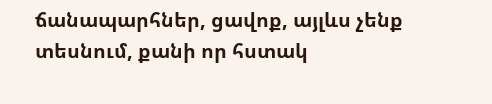ճանապարհներ, ցավոք, այլևս չենք տեսնում, քանի որ հստակ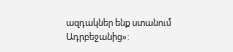ազդակներ ենք ստանում Ադրբեջանից»: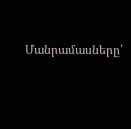Մանրամասները՝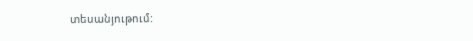տեսանյութում: